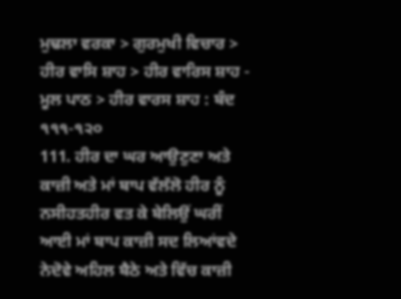ਮੁਢਲਾ ਵਰਕਾ > ਗੁਰਮੁਖੀ ਵਿਚਾਰ > ਹੀਰ ਵਾਸਿ ਸ਼ਾਹ > ਹੀਰ ਵਾਰਿਸ ਸ਼ਾਹ - ਮੂਲ ਪਾਠ > ਹੀਰ ਵਾਰਸ ਸ਼ਾਹ : ਬੰਦ ੧੧੧-੧੨੦
111. ਹੀਰ ਦਾ ਘਰ ਆਉਣੁਣਾ ਅਤੇ ਕਾਜ਼ੀ ਅਤੇ ਮਾਂ ਬਾਪ ਵੱਲੱਲੋ ਹੀਰ ਨੂੰ ਨਸੀਹਤਹੀਰ ਵਤ ਕੇ ਬੇਲਿਉਂ ਘਰੀਂ ਆਈ ਮਾਂ ਬਾਪ ਕਾਜ਼ੀ ਸਦ ਲਿਆਂਵਦੇ ਨੇਦੋਵੇ ਅਹਿਲ ਬੈਠੇ ਅਤੇ ਵਿੱਚ ਕਾਜ਼ੀ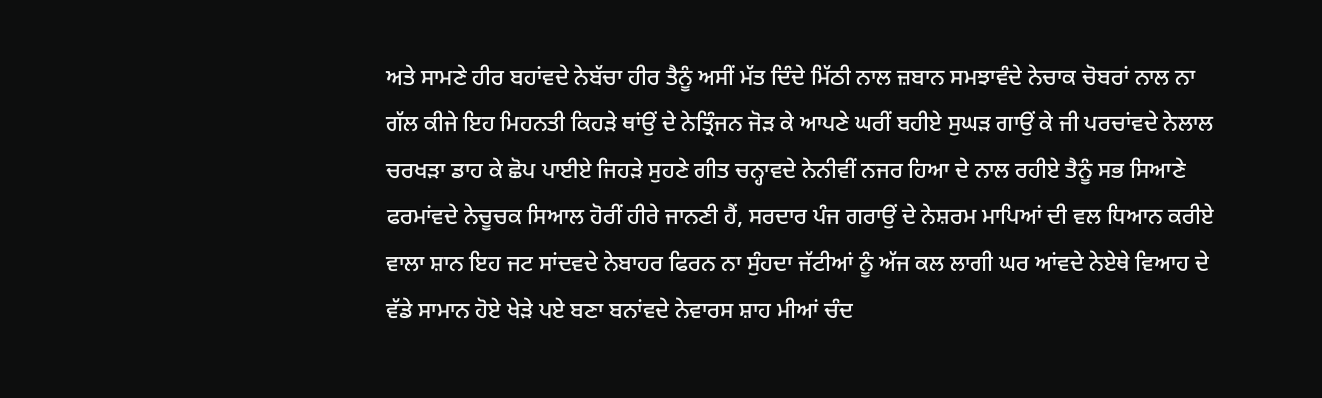ਅਤੇ ਸਾਮਣੇ ਹੀਰ ਬਹਾਂਵਦੇ ਨੇਬੱਚਾ ਹੀਰ ਤੈਨੂੰ ਅਸੀਂ ਮੱਤ ਦਿੰਦੇ ਮਿੱਠੀ ਨਾਲ ਜ਼ਬਾਨ ਸਮਝਾਵੰਦੇ ਨੇਚਾਕ ਚੋਬਰਾਂ ਨਾਲ ਨਾ ਗੱਲ ਕੀਜੇ ਇਹ ਮਿਹਨਤੀ ਕਿਹੜੇ ਥਾਂਉਂ ਦੇ ਨੇਤ੍ਰਿੰਜਨ ਜੋੜ ਕੇ ਆਪਣੇ ਘਰੀਂ ਬਹੀਏ ਸੁਘੜ ਗਾਉਂ ਕੇ ਜੀ ਪਰਚਾਂਵਦੇ ਨੇਲਾਲ ਚਰਖੜਾ ਡਾਹ ਕੇ ਛੋਪ ਪਾਈਏ ਜਿਹੜੇ ਸੁਹਣੇ ਗੀਤ ਚਨ੍ਹਾਵਦੇ ਨੇਨੀਵੀਂ ਨਜਰ ਹਿਆ ਦੇ ਨਾਲ ਰਹੀਏ ਤੈਨੂੰ ਸਭ ਸਿਆਣੇ ਫਰਮਾਂਵਦੇ ਨੇਚੂਚਕ ਸਿਆਲ ਹੋਰੀਂ ਹੀਰੇ ਜਾਨਣੀ ਹੈਂ, ਸਰਦਾਰ ਪੰਜ ਗਰਾਉਂ ਦੇ ਨੇਸ਼ਰਮ ਮਾਪਿਆਂ ਦੀ ਵਲ ਧਿਆਨ ਕਰੀਏ ਵਾਲਾ ਸ਼ਾਨ ਇਹ ਜਟ ਸਾਂਦਵਦੇ ਨੇਬਾਹਰ ਫਿਰਨ ਨਾ ਸੁੰਹਦਾ ਜੱਟੀਆਂ ਨੂੰ ਅੱਜ ਕਲ ਲਾਗੀ ਘਰ ਆਂਵਦੇ ਨੇਏਥੇ ਵਿਆਹ ਦੇ ਵੱਡੇ ਸਾਮਾਨ ਹੋਏ ਖੇੜੇ ਪਏ ਬਣਾ ਬਨਾਂਵਦੇ ਨੇਵਾਰਸ ਸ਼ਾਹ ਮੀਆਂ ਚੰਦ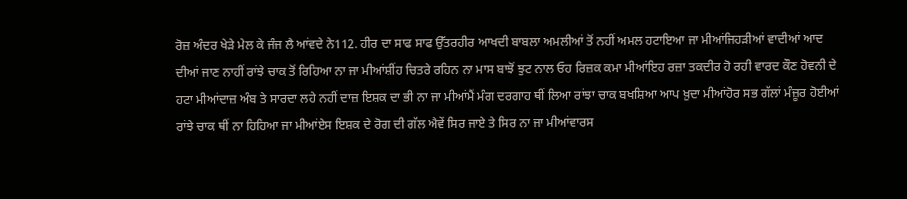ਰੋਜ਼ ਅੰਦਰ ਖੇੜੇ ਮੇਲ ਕੇ ਜੰਜ ਲੈ ਆਂਵਦੇ ਨੇ112. ਹੀਰ ਦਾ ਸਾਫ ਸਾਫ ਉੱਤਰਹੀਰ ਆਖਦੀ ਬਾਬਲਾ ਅਮਲੀਆਂ ਤੋਂ ਨਹੀਂ ਅਮਲ ਹਟਾਇਆ ਜਾ ਮੀਆਂਜਿਹੜੀਆਂ ਵਾਦੀਆਂ ਆਦ ਦੀਆਂ ਜਾਣ ਨਾਹੀਂ ਰਾਂਝੇ ਚਾਕ ਤੋਂ ਰਿਹਿਆ ਨਾ ਜਾ ਮੀਆਂਸ਼ੀਂਹ ਚਿਤਰੇ ਰਹਿਨ ਨਾ ਮਾਸ ਬਾਝੋਂ ਝੁਟ ਨਾਲ ਓਹ ਰਿਜ਼ਕ ਕਮਾ ਮੀਆਂਇਹ ਰਜ਼ਾ ਤਕਦੀਰ ਹੋ ਰਹੀ ਵਾਰਦ ਕੌਣ ਹੋਵਨੀ ਦੇ ਹਟਾ ਮੀਆਂਦਾਜ਼ ਅੰਬ ਤੇ ਸਾਰਦਾ ਲਹੇ ਨਹੀਂ ਦਾਜ਼ ਇਸ਼ਕ ਦਾ ਭੀ ਨਾ ਜਾ ਮੀਆਂਮੈਂ ਮੰਗ ਦਰਗਾਹ ਥੀਂ ਲਿਆ ਰਾਂਝਾ ਚਾਕ ਬਖਸ਼ਿਆ ਆਪ ਖ਼ੁਦਾ ਮੀਆਂਹੋਰ ਸਭ ਗੱਲਾਂ ਮੰਜ਼ੂਰ ਹੋਈਆਂ ਰਾਂਝੇ ਚਾਕ ਥੀਂ ਨਾ ਹਿਹਿਆ ਜਾ ਮੀਆਂਏਸ ਇਸ਼ਕ ਦੇ ਰੋਗ ਦੀ ਗੱਲ ਐਵੇਂ ਸਿਰ ਜਾਏ ਤੇ ਸਿਰ ਨਾ ਜਾ ਮੀਆਂਵਾਰਸ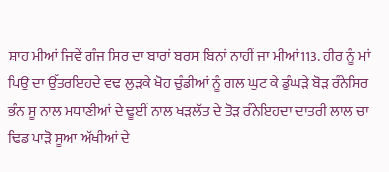ਸ਼ਾਹ ਮੀਆਂ ਜਿਵੇਂ ਗੰਜ ਸਿਰ ਦਾ ਬਾਰਾਂ ਬਰਸ ਬਿਨਾਂ ਨਾਹੀਂ ਜਾ ਮੀਆਂ113. ਹੀਰ ਨੂੰ ਮਾਂ ਪਿਉ ਦਾ ਉੱਤਰਇਹਦੇ ਵਢ ਲੁੜਕੇ ਖੋਹ ਚੁੰਡੀਆਂ ਨੂੰ ਗਲ ਘੁਟ ਕੇ ਡੁੰਘੜੇ ਬੋੜ ਰੰਨੇਸਿਰ ਭੰਨ ਸੂ ਨਾਲ ਮਧਾਣੀਆਂ ਦੇ ਢੂਈਂ ਨਾਲ ਖੜਲੱਤ ਦੇ ਤੋੜ ਰੰਨੇਇਹਦਾ ਦਾਤਰੀ ਲਾਲ ਚਾ ਢਿਡ ਪਾੜੋ ਸੂਆ ਅੱਖੀਆਂ ਦੇ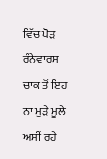ਵਿੱਚ ਪੋੜ ਰੰਨੇਵਾਰਸ ਚਾਕ ਤੋਂ ਇਹ ਨਾ ਮੁੜੇ ਮੂਲੇ ਅਸੀਂ ਰਹੇ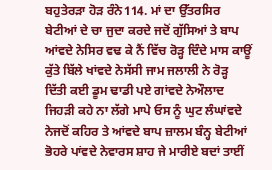ਬਹੁਤੇਰੜਾ ਹੋੜ ਰੰਨੇ114. ਮਾਂ ਦਾ ਉੱਤਰਸਿਰ ਬੇਟੀਆਂ ਦੇ ਚਾ ਜੁਦਾ ਕਰਦੇ ਜਦੋਂ ਗੁੱਸਿਆਂ ਤੇ ਬਾਪ ਆਂਵਦੇ ਨੇਸਿਰ ਵਢ ਕੇ ਨੈਂ ਵਿੱਚ ਰੋੜ੍ਹ ਦਿੰਦੇ ਮਾਸ ਕਾਊਂ ਕੁੱਤੇ ਬਿੱਲੇ ਖਾਂਵਦੇ ਨੇਸੱਸੀ ਜਾਮ ਜਲਾਲੀ ਨੇ ਰੋੜ੍ਹ ਦਿੱਤੀ ਕਈ ਡੂਮ ਢਾਡੀ ਪਏ ਗਾਂਵਦੇ ਨੇਔਲਾਦ ਜਿਹੜੀ ਕਹੇ ਨਾ ਲੱਗੇ ਮਾਪੇ ਓਸ ਨੂੰ ਘੁਟ ਲੰਘਾਂਵਦੇ ਨੇਜਦੋਂ ਕਹਿਰ ਤੇ ਆਂਵਦੇ ਬਾਪ ਜ਼ਾਲਮ ਬੰਨ੍ਹ ਬੇਟੀਆਂ ਭੋਹਰੇ ਪਾਂਵਦੇ ਨੇਵਾਰਸ ਸ਼ਾਹ ਜੇ ਮਾਰੀਏ ਬਦਾਂ ਤਾਈਂ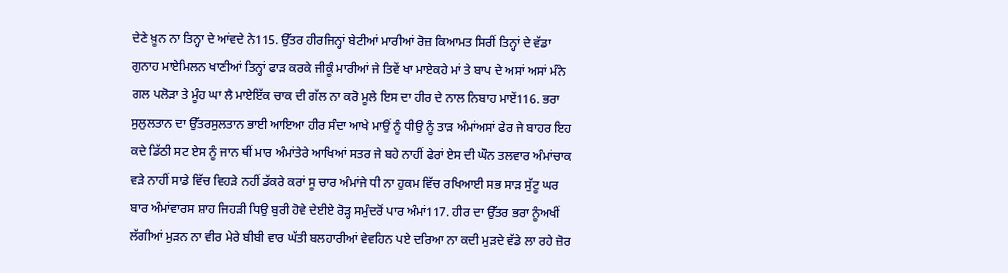ਦੇਣੇ ਖ਼ੂਨ ਨਾ ਤਿਨ੍ਹਾ ਦੇ ਆਂਵਦੇ ਨੇ115. ਉੱਤਰ ਹੀਰਜਿਨ੍ਹਾਂ ਬੇਟੀਆਂ ਮਾਰੀਆਂ ਰੋਜ਼ ਕਿਆਮਤ ਸਿਰੀਂ ਤਿਨ੍ਹਾਂ ਦੇ ਵੱਡਾ ਗੁਨਾਹ ਮਾਏਮਿਲਨ ਖਾਣੀਆਂ ਤਿਨ੍ਹਾਂ ਫਾੜ ਕਰਕੇ ਜੀਕੂੰ ਮਾਰੀਆਂ ਜੇ ਤਿਵੇਂ ਖਾ ਮਾਏਕਹੇ ਮਾਂ ਤੇ ਬਾਪ ਦੇ ਅਸਾਂ ਅਸਾਂ ਮੰਨੇ ਗਲ ਪਲੋੜਾ ਤੇ ਮੂੰਹ ਘਾ ਲੈ ਮਾਏਇੱਕ ਚਾਕ ਦੀ ਗੱਲ ਨਾ ਕਰੋ ਮੂਲੇ ਇਸ ਦਾ ਹੀਰ ਦੇ ਨਾਲ ਨਿਬਾਹ ਮਾਏਂ116. ਭਰਾ ਸੁਲੁਲਤਾਨ ਦਾ ਉੱਤਰਸੁਲਤਾਨ ਭਾਈ ਆਇਆ ਹੀਰ ਸੰਦਾ ਆਖੇ ਮਾਉਂ ਨੂੰ ਧੀਉ ਨੂੰ ਤਾੜ ਅੰਮਾਂਅਸਾਂ ਫੇਰ ਜੇ ਬਾਹਰ ਇਹ ਕਦੇ ਡਿੱਠੀ ਸਟ ਏਸ ਨੂੰ ਜਾਨ ਥੀਂ ਮਾਰ ਅੰਮਾਂਤੇਰੇ ਆਖਿਆਂ ਸਤਰ ਜੇ ਬਹੇ ਨਾਹੀਂ ਫੇਰਾਂ ਏਸ ਦੀ ਘੌਨ ਤਲਵਾਰ ਅੰਮਾਂਚਾਕ ਵੜੇ ਨਾਹੀਂ ਸਾਡੇ ਵਿੱਚ ਵਿਹੜੇ ਨਹੀਂ ਡੱਕਰੇ ਕਰਾਂ ਸੂ ਚਾਰ ਅੰਮਾਂਜੇ ਧੀ ਨਾ ਹੁਕਮ ਵਿੱਚ ਰਖਿਆਈ ਸਭ ਸਾੜ ਸੁੱਟੂ ਘਰ ਬਾਰ ਅੰਮਾਂਵਾਰਸ ਸ਼ਾਹ ਜਿਹੜੀ ਧਿਉ ਬੁਰੀ ਹੋਵੇ ਦੇਈਏ ਰੋੜ੍ਹ ਸਮੁੰਦਰੋਂ ਪਾਰ ਅੰਮਾਂ117. ਹੀਰ ਦਾ ਉੱਤਰ ਭਰਾ ਨੂੰਅਖੀਂ ਲੱਗੀਆਂ ਮੁੜਨ ਨਾ ਵੀਰ ਮੇਰੇ ਬੀਬੀ ਵਾਰ ਘੱਤੀ ਬਲਹਾਰੀਆਂ ਵੇਵਹਿਨ ਪਏ ਦਰਿਆ ਨਾ ਕਦੀ ਮੁੜਦੇ ਵੱਡੇ ਲਾ ਰਹੇ ਜ਼ੋਰ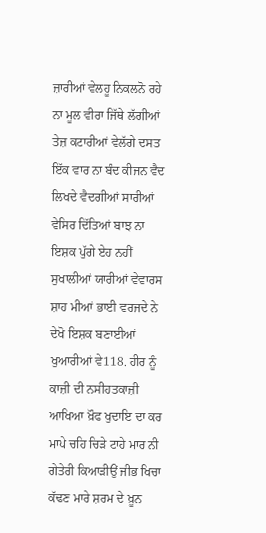ਜ਼ਾਰੀਆਂ ਵੇਲਹੂ ਨਿਕਲਨੋ ਰਹੇ ਨਾ ਮੂਲ ਵੀਰਾ ਜਿੱਥੇ ਲੱਗੀਆਂ ਤੇਜ਼ ਕਟਾਰੀਆਂ ਵੇਲੱਗੇ ਦਸਤ ਇੱਕ ਵਾਰ ਨਾ ਬੰਦ ਕੀਜਨ ਵੈਦ ਲਿਖਦੇ ਵੈਦਗੀਆਂ ਸਾਰੀਆਂ ਵੇਸਿਰ ਦਿੱਤਿਆਂ ਬਾਝ ਨਾ ਇਸ਼ਕ ਪੁੱਗੇ ਏਹ ਨਹੀਂ ਸੁਖਾਲੀਆਂ ਯਾਰੀਆਂ ਵੇਵਾਰਸ ਸ਼ਾਹ ਮੀਆਂ ਭਾਈ ਵਰਜਦੇ ਨੇ ਦੇਖੋ ਇਸ਼ਕ ਬਣਾਈਆਂ ਖੁਆਰੀਆਂ ਵੇ118. ਹੀਰ ਨੂੰ ਕਾਜ਼ੀ ਦੀ ਨਸੀਹਤਕਾਜ਼ੀ ਆਖਿਆ ਖ਼ੌਫ ਖੁਦਾਇ ਦਾ ਕਰ ਮਾਪੇ ਚਹਿ ਚਿੜੇ ਟਾਹੇ ਮਾਰ ਨੀ ਗੇਤੇਰੀ ਕਿਆੜੀਉਂ ਜੀਭ ਖਿਚਾ ਕੱਢਣ ਮਾਰੇ ਸ਼ਰਮ ਦੇ ਖ਼ੂਨ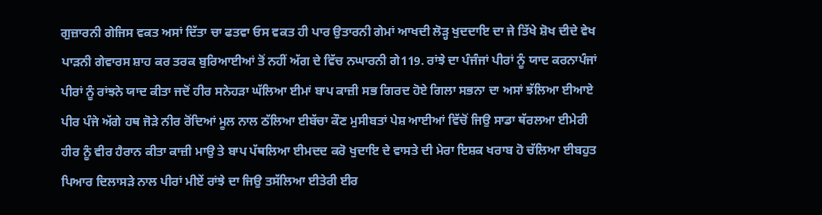ਗੁਜ਼ਾਰਨੀ ਗੇਜਿਸ ਵਕਤ ਅਸਾਂ ਦਿੱਤਾ ਚਾ ਫਤਵਾ ਓਸ ਵਕਤ ਹੀ ਪਾਰ ਉਤਾਰਨੀ ਗੇਮਾਂ ਆਖਦੀ ਲੋੜ੍ਹ ਖੁਦਦਾਇ ਦਾ ਜੇ ਤਿੱਖੇ ਸ਼ੋਖ ਦੀਦੇ ਵੇਖ ਪਾੜਨੀ ਗੇਵਾਰਸ ਸ਼ਾਹ ਕਰ ਤਰਕ ਬੁਰਿਆਈਆਂ ਤੋਂ ਨਹੀਂ ਅੱਗ ਦੇ ਵਿੱਚ ਨਘਾਰਨੀ ਗੇ119. ਰਾਂਝੇ ਦਾ ਪੰਜੰਜਾਂ ਪੀਰਾਂ ਨੂੰ ਯਾਦ ਕਰਨਾਪੰਜਾਂ ਪੀਰਾਂ ਨੂੰ ਰਾਂਝਨੇ ਯਾਦ ਕੀਤਾ ਜਦੋਂ ਹੀਰ ਸਨੇਹੜਾ ਘੱਲਿਆ ਈਮਾਂ ਬਾਪ ਕਾਜ਼ੀ ਸਭ ਗਿਰਦ ਹੋਏ ਗਿਲਾ ਸਭਨਾ ਦਾ ਅਸਾਂ ਝੱਲਿਆ ਈਆਏ ਪੀਰ ਪੰਜੇ ਅੱਗੇ ਹਥ ਜੋੜੇ ਨੀਰ ਰੋਂਦਿਆਂ ਮੂਲ ਨਾਲ ਠੱਲਿਆ ਈਬੱਚਾ ਕੌਣ ਮੁਸੀਬਤਾਂ ਪੇਸ਼ ਆਈਆਂ ਵਿੱਚੋਂ ਜਿਉ ਸਾਡਾ ਥੱਰਲਆ ਈਮੇਰੀ ਹੀਰ ਨੂੰ ਵੀਰ ਹੈਰਾਨ ਕੀਤਾ ਕਾਜ਼ੀ ਮਾਉ ਤੇ ਬਾਪ ਪੱਥਲਿਆ ਈਮਦਦ ਕਰੋ ਖੁਦਾਇ ਦੇ ਵਾਸਤੇ ਦੀ ਮੇਰਾ ਇਸ਼ਕ ਖਰਾਬ ਹੋ ਚੱਲਿਆ ਈਬਹੁਤ ਪਿਆਰ ਦਿਲਾਸੜੇ ਨਾਲ ਪੀਰਾਂ ਮੀਏਂ ਰਾਂਝੇ ਦਾ ਜਿਉ ਤਸੱਲਿਆ ਈਤੇਰੀ ਈਰ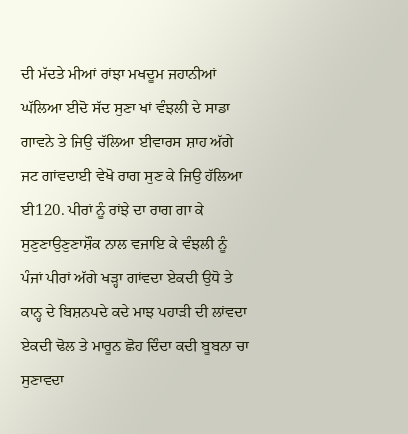ਦੀ ਮੱਦਤੇ ਮੀਆਂ ਰਾਂਝਾ ਮਖਦੂਮ ਜਹਾਨੀਆਂ ਘੱਲਿਆ ਈਦੋ ਸੱਦ ਸੁਣਾ ਖਾਂ ਵੰਝਲੀ ਦੇ ਸਾਡਾ ਗਾਵਨੇ ਤੇ ਜਿਉ ਚੱਲਿਆ ਈਵਾਰਸ ਸ਼ਾਹ ਅੱਗੇ ਜਟ ਗਾਂਵਦਾਈ ਵੇਖੋ ਰਾਗ ਸੁਣ ਕੇ ਜਿਉ ਹੱਲਿਆ ਈ120. ਪੀਰਾਂ ਨੂੰ ਰਾਂਝੇ ਦਾ ਰਾਗ ਗਾ ਕੇ ਸੁਣੁਣਾਉਣੁਣਾਸ਼ੌਕ ਨਾਲ ਵਜਾਇ ਕੇ ਵੰਝਲੀ ਨੂੰ ਪੰਜਾਂ ਪੀਰਾਂ ਅੱਗੇ ਖੜ੍ਹਾ ਗਾਂਵਦਾ ਏਕਦੀ ਉਧੋ ਤੇ ਕਾਨ੍ਹ ਦੇ ਬਿਸ਼ਨਪਦੇ ਕਦੇ ਮਾਝ ਪਹਾੜੀ ਦੀ ਲਾਂਵਦਾ ਏਕਦੀ ਢੋਲ ਤੇ ਮਾਰੂਨ ਛੋਹ ਦਿੰਦਾ ਕਦੀ ਬੂਬਨਾ ਚਾ ਸੁਣਾਵਦਾ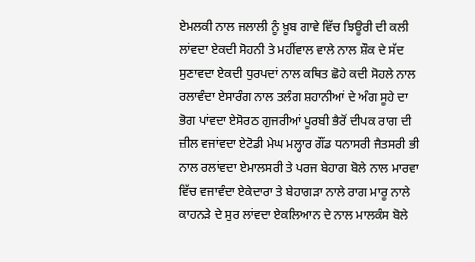ਏਮਲਕੀ ਨਾਲ ਜਲਾਲੀ ਨੂੰ ਖ਼ੂਬ ਗਾਵੇ ਵਿੱਚ ਝਿਊਰੀ ਦੀ ਕਲੀ ਲਾਂਵਦਾ ਏਕਦੀ ਸੋਹਨੀ ਤੇ ਮਹੀਂਵਾਲ ਵਾਲੇ ਨਾਲ ਸ਼ੌਕ ਦੇ ਸੱਦ ਸੁਣਾਵਦਾ ਏਕਦੀ ਧੁਰਪਦਾਂ ਨਾਲ ਕਥਿਤ ਛੋਹੇ ਕਦੀ ਸੋਹਲੇ ਨਾਲ ਰਲਾਵੰਦਾ ਏਸਾਰੰਗ ਨਾਲ ਤਲੰਗ ਸ਼ਹਾਨੀਆਂ ਦੇ ਅੰਗ ਸੂਹੇ ਦਾ ਭੋਗ ਪਾਂਵਦਾ ਏਸੋਰਠ ਗੁਜਰੀਆਂ ਪੂਰਬੀ ਭੈਰੋਂ ਦੀਪਕ ਰਾਗ ਦੀ ਜ਼ੀਲ ਵਜਾਂਵਦਾ ਏਟੋਡੀ ਮੇਘ ਮਲ੍ਹਾਰ ਗੌਂਡ ਧਨਾਸਰੀ ਜੈਤਸਰੀ ਭੀ ਨਾਲ ਰਲਾਂਵਦਾ ਏਮਾਲਸਰੀ ਤੇ ਪਰਜ ਬੇਹਾਗ ਬੋਲੇ ਨਾਲ ਮਾਰਵਾ ਵਿੱਚ ਵਜਾਵੰਦਾ ਏਕੇਦਾਰਾ ਤੇ ਬੇਹਾਗੜਾ ਨਾਲੇ ਰਾਗ ਮਾਰੂ ਨਾਲੇ ਕਾਹਨੜੇ ਦੇ ਸੁਰ ਲਾਂਵਦਾ ਏਕਲਿਆਨ ਦੇ ਨਾਲ ਮਾਲਕੰਸ ਬੋਲੇ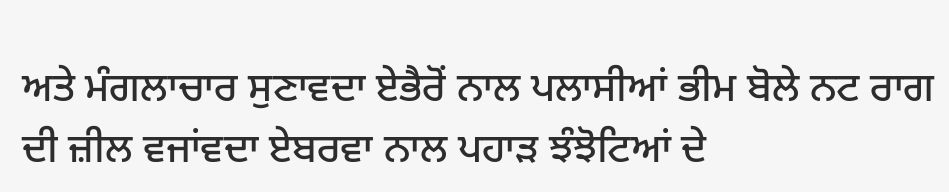ਅਤੇ ਮੰਗਲਾਚਾਰ ਸੁਣਾਵਦਾ ਏਭੈਰੋਂ ਨਾਲ ਪਲਾਸੀਆਂ ਭੀਮ ਬੋਲੇ ਨਟ ਰਾਗ ਦੀ ਜ਼ੀਲ ਵਜਾਂਵਦਾ ਏਬਰਵਾ ਨਾਲ ਪਹਾੜ ਝੰਝੋਟਿਆਂ ਦੇ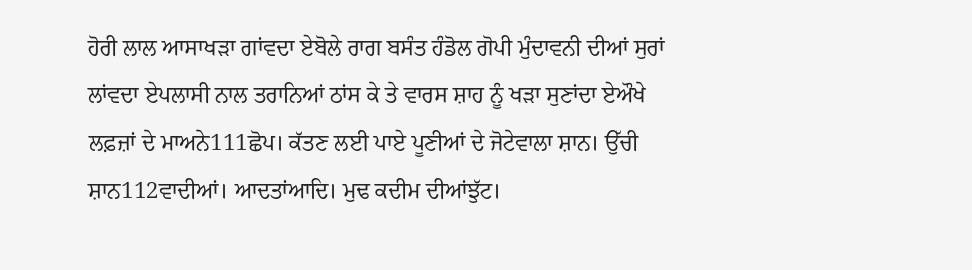ਹੋਰੀ ਲਾਲ ਆਸਾਖੜਾ ਗਾਂਵਦਾ ਏਬੋਲੇ ਰਾਗ ਬਸੰਤ ਹੰਡੋਲ ਗੋਪੀ ਮੁੰਦਾਵਨੀ ਦੀਆਂ ਸੁਰਾਂ ਲਾਂਵਦਾ ਏਪਲਾਸੀ ਨਾਲ ਤਰਾਨਿਆਂ ਠਾਂਸ ਕੇ ਤੇ ਵਾਰਸ ਸ਼ਾਹ ਨੂੰ ਖੜਾ ਸੁਣਾਂਦਾ ਏਔਖੇ ਲਫ਼ਜ਼ਾਂ ਦੇ ਮਾਅਨੇ111ਛੋਪ। ਕੱਤਣ ਲਈ ਪਾਏ ਪੂਣੀਆਂ ਦੇ ਜੋਟੇਵਾਲਾ ਸ਼ਾਨ। ਉੱਚੀ ਸ਼ਾਨ112ਵਾਦੀਆਂ। ਆਦਤਾਂਆਦਿ। ਮੁਢ ਕਦੀਮ ਦੀਆਂਝੁੱਟ।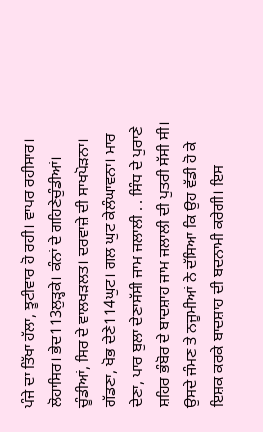ਪੰਜੇ ਦਾ ਤਿੱਖਾ ਹੱਲਾ, ਝੂਟੀਵਾਰ ਹੋ ਰਹੀ। ਵਾਪਰ ਰਹੀਸਾਰ। ਲੋਹਾਸਿਰ। ਭੇਦ113ਲੁੜ੍ਹਕੇ। ਕੰਨਾਂ ਦੇ ਗਹਿਣੇਚੁੰਡੀਆਂ। ਚੂੰਡੀਆਂ, ਸਿਰ ਦੇ ਵਾਲਖੜਲਤ। ਦਰਵਾਜ਼ੇ ਦੀ ਸਾਖਪੋੜਨਾ। ਗੱਡਣਾ, ਖੋਭ ਦੇਣੇ114ਘੁਟ। ਗਲ ਘੁਟ ਕੇਲੰਘਾਵਨਾ। ਮਾਰ ਦੇਣਾ, ਪਾਰ ਬੁਲਾ ਦੇਣਾਸੱਸੀ ਜਾਮ ਜਲਾਲੀ . . ਸਿੰਧ ਦੇ ਪੁਰਾਣੇ ਸ਼ਹਿਰ ਭੰਬੋਰ ਦੇ ਬਾਦਸ਼ਾਹ ਜਾਮ ਜਲਾਲੀ ਦੀ ਪੁਤਰੀ ਸੱਸੀ ਸੀ। ਉਸਦੇ ਜੰਮਣ ਤੇ ਨਜੂਮੀਆਂ ਨੇ ਦੱਸਿਆ ਕਿ ਉਹ ਵੱਡੀ ਹੋ ਕੇ ਇਸ਼ਕ ਕਰਕੇ ਬਾਦਸ਼ਾਹ ਦੀ ਬਦਨਾਮੀ ਕਰੇਗੀ। ਇਸ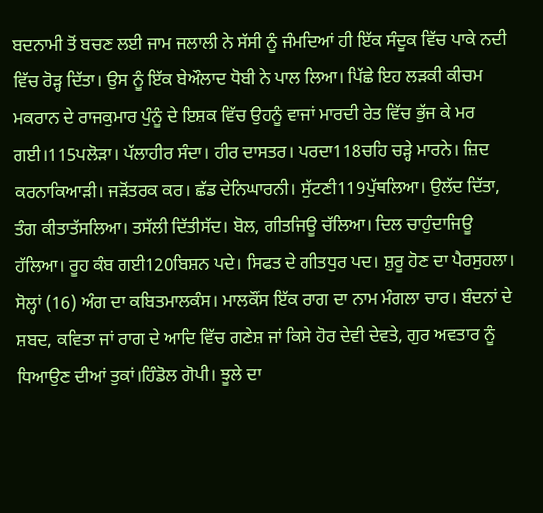ਬਦਨਾਮੀ ਤੋਂ ਬਚਣ ਲਈ ਜਾਮ ਜਲਾਲੀ ਨੇ ਸੱਸੀ ਨੂੰ ਜੰਮਦਿਆਂ ਹੀ ਇੱਕ ਸੰਦੂਕ ਵਿੱਚ ਪਾਕੇ ਨਦੀ ਵਿੱਚ ਰੋੜ੍ਹ ਦਿੱਤਾ। ਉਸ ਨੂੰ ਇੱਕ ਬੇਔਲਾਦ ਧੋਬੀ ਨੇ ਪਾਲ ਲਿਆ। ਪਿੱਛੇ ਇਹ ਲੜਕੀ ਕੀਚਮ ਮਕਰਾਨ ਦੇ ਰਾਜਕੁਮਾਰ ਪੁੰਨੂੰ ਦੇ ਇਸ਼ਕ ਵਿੱਚ ਉਹਨੂੰ ਵਾਜਾਂ ਮਾਰਦੀ ਰੇਤ ਵਿੱਚ ਭੁੱਜ ਕੇ ਮਰ ਗਈ।115ਪਲੋੜਾ। ਪੱਲਾਹੀਰ ਸੰਦਾ। ਹੀਰ ਦਾਸਤਰ। ਪਰਦਾ118ਚਹਿ ਚੜ੍ਹੇ ਮਾਰਨੇ। ਜ਼ਿਦ ਕਰਨਾਕਿਆੜੀ। ਜੜੋਂਤਰਕ ਕਰ। ਛੱਡ ਦੇਨਿਘਾਰਨੀ। ਸੁੱਟਣੀ119ਪੁੱਥਲਿਆ। ਉਲੱਦ ਦਿੱਤਾ, ਤੰਗ ਕੀਤਾਤੱਸਲਿਆ। ਤਸੱਲੀ ਦਿੱਤੀਸੱਦ। ਬੋਲ, ਗੀਤਜਿਊ ਚੱਲਿਆ। ਦਿਲ ਚਾਹੁੰਦਾਜਿਊ ਹੱਲਿਆ। ਰੂਹ ਕੰਬ ਗਈ120ਬਿਸ਼ਨ ਪਦੇ। ਸਿਫਤ ਦੇ ਗੀਤਧੁਰ ਪਦ। ਸ਼ੁਰੂ ਹੋਣ ਦਾ ਪੈਰਸੁਹਲਾ। ਸੋਲ੍ਹਾਂ (16) ਅੰਗ ਦਾ ਕਬਿਤਮਾਲਕੰਸ। ਮਾਲਕੌਂਸ ਇੱਕ ਰਾਗ ਦਾ ਨਾਮ ਮੰਗਲਾ ਚਾਰ। ਬੰਦਨਾਂ ਦੇ ਸ਼ਬਦ, ਕਵਿਤਾ ਜਾਂ ਰਾਗ ਦੇ ਆਦਿ ਵਿੱਚ ਗਣੇਸ਼ ਜਾਂ ਕਿਸੇ ਹੋਰ ਦੇਵੀ ਦੇਵਤੇ, ਗੁਰ ਅਵਤਾਰ ਨੂੰ ਧਿਆਉਣ ਦੀਆਂ ਤੁਕਾਂ।ਹਿੰਡੋਲ ਗੋਪੀ। ਝੂਲੇ ਦਾ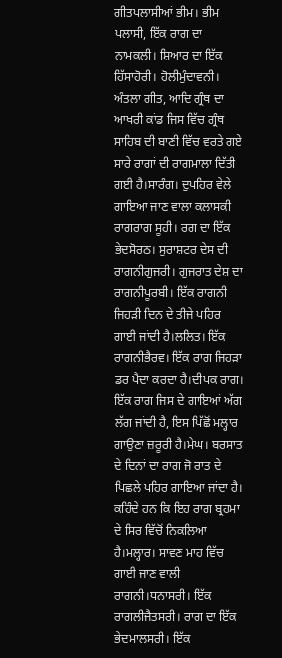ਗੀਤਪਲਾਸੀਆਂ ਭੀਮ। ਭੀਮ ਪਲਾਸੀ, ਇੱਕ ਰਾਗ ਦਾ ਨਾਮਕਲੀ। ਸ਼ਿਆਰ ਦਾ ਇੱਕ ਹਿੱਸਾਹੋਰੀ। ਹੋਲੀਮੁੰਦਾਵਨੀ। ਅੰਤਲਾ ਗੀਤ, ਆਦਿ ਗ੍ਰੰਥ ਦਾ ਆਖਰੀ ਕਾਂਡ ਜਿਸ ਵਿੱਚ ਗ੍ਰੰਥ ਸਾਹਿਬ ਦੀ ਬਾਣੀ ਵਿੱਚ ਵਰਤੇ ਗਏ ਸਾਰੇ ਰਾਗਾਂ ਦੀ ਰਾਗਮਾਲਾ ਦਿੱਤੀ ਗਈ ਹੈ।ਸਾਰੰਗ। ਦੁਪਹਿਰ ਵੇਲੇ ਗਾਇਆ ਜਾਣ ਵਾਲਾ ਕਲਾਸਕੀ ਰਾਗਰਾਗ ਸੂਹੀ। ਰਗ ਦਾ ਇੱਕ ਭੇਦਸੋਰਠ। ਸੁਰਾਸ਼ਟਰ ਦੇਸ ਦੀ ਰਾਗਨੀਗੁਜਰੀ। ਗੁਜਰਾਤ ਦੇਸ਼ ਦਾ ਰਾਗਨੀਪੂਰਬੀ। ਇੱਕ ਰਾਗਨੀ ਜਿਹੜੀ ਦਿਨ ਦੇ ਤੀਜੇ ਪਹਿਰ ਗਾਈ ਜਾਂਦੀ ਹੈ।ਲਲਿਤ। ਇੱਕ ਰਾਗਨੀਭੈਰਵ। ਇੱਕ ਰਾਗ ਜਿਹੜਾ ਡਰ ਪੈਦਾ ਕਰਦਾ ਹੈ।ਦੀਪਕ ਰਾਗ। ਇੱਕ ਰਾਗ ਜਿਸ ਦੇ ਗਾਇਆਂ ਅੱਗ ਲੱਗ ਜਾਂਦੀ ਹੈ, ਇਸ ਪਿੱਛੋਂ ਮਲ੍ਹਾਰ ਗਾਉਣਾ ਜ਼ਰੂਰੀ ਹੈ।ਮੇਘ। ਬਰਸਾਤ ਦੇ ਦਿਨਾਂ ਦਾ ਰਾਗ ਜੋ ਰਾਤ ਦੇ ਪਿਛਲੇ ਪਹਿਰ ਗਾਇਆ ਜਾਂਦਾ ਹੈ। ਕਹਿੰਦੇ ਹਨ ਕਿ ਇਹ ਰਾਗ ਬ੍ਰਹਮਾ ਦੇ ਸਿਰ ਵਿੱਚੋਂ ਨਿਕਲਿਆ ਹੈ।ਮਲ੍ਹਾਰ। ਸਾਵਣ ਮਾਹ ਵਿੱਚ ਗਾਈ ਜਾਣ ਵਾਲੀ ਰਾਗਨੀ।ਧਨਾਸਰੀ। ਇੱਕ ਰਾਗਲੀਜੈਤਸਰੀ। ਰਾਗ ਦਾ ਇੱਕ ਭੇਦਮਾਲਸਰੀ। ਇੱਕ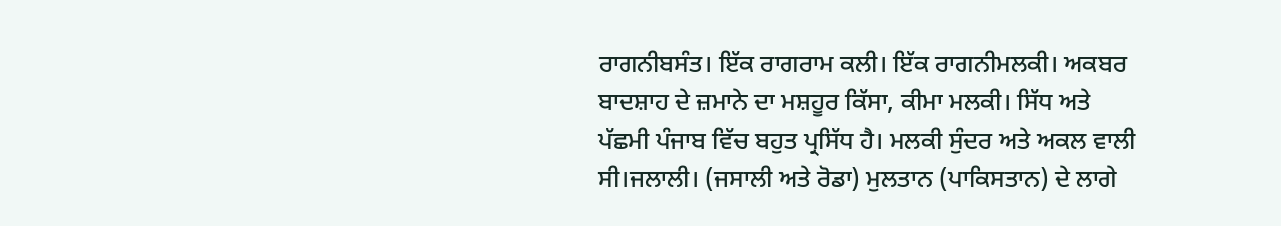ਰਾਗਨੀਬਸੰਤ। ਇੱਕ ਰਾਗਰਾਮ ਕਲੀ। ਇੱਕ ਰਾਗਨੀਮਲਕੀ। ਅਕਬਰ ਬਾਦਸ਼ਾਹ ਦੇ ਜ਼ਮਾਨੇ ਦਾ ਮਸ਼ਹੂਰ ਕਿੱਸਾ, ਕੀਮਾ ਮਲਕੀ। ਸਿੱਧ ਅਤੇ ਪੱਛਮੀ ਪੰਜਾਬ ਵਿੱਚ ਬਹੁਤ ਪ੍ਰਸਿੱਧ ਹੈ। ਮਲਕੀ ਸੁੰਦਰ ਅਤੇ ਅਕਲ ਵਾਲੀ ਸੀ।ਜਲਾਲੀ। (ਜਸਾਲੀ ਅਤੇ ਰੋਡਾ) ਮੁਲਤਾਨ (ਪਾਕਿਸਤਾਨ) ਦੇ ਲਾਗੇ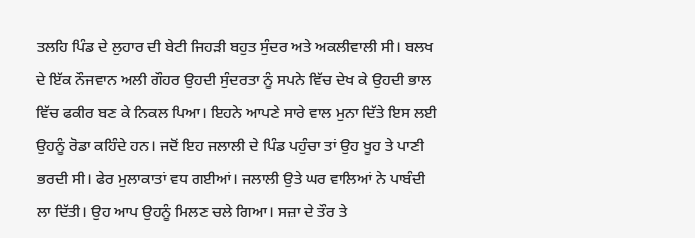ਤਲਹਿ ਪਿੰਡ ਦੇ ਲੁਹਾਰ ਦੀ ਬੇਟੀ ਜਿਹੜੀ ਬਹੁਤ ਸੁੰਦਰ ਅਤੇ ਅਕਲੀਵਾਲੀ ਸੀ। ਬਲਖ ਦੇ ਇੱਕ ਨੌਜਵਾਨ ਅਲੀ ਗੌਹਰ ਉਹਦੀ ਸੁੰਦਰਤਾ ਨੂੰ ਸਪਨੇ ਵਿੱਚ ਦੇਖ ਕੇ ਉਹਦੀ ਭਾਲ ਵਿੱਚ ਫਕੀਰ ਬਣ ਕੇ ਨਿਕਲ ਪਿਆ। ਇਹਨੇ ਆਪਣੇ ਸਾਰੇ ਵਾਲ ਮੁਨਾ ਦਿੱਤੇ ਇਸ ਲਈ ਉਹਨੂੰ ਰੋਡਾ ਕਹਿੰਦੇ ਹਨ। ਜਦੋਂ ਇਹ ਜਲਾਲੀ ਦੇ ਪਿੰਡ ਪਹੁੰਚਾ ਤਾਂ ਉਹ ਖੂਹ ਤੇ ਪਾਣੀ ਭਰਦੀ ਸੀ। ਫੇਰ ਮੁਲਾਕਾਤਾਂ ਵਧ ਗਈਆਂ। ਜਲਾਲੀ ਉਤੇ ਘਰ ਵਾਲਿਆਂ ਨੇ ਪਾਬੰਦੀ ਲਾ ਦਿੱਤੀ। ਉਹ ਆਪ ਉਹਨੂੰ ਮਿਲਣ ਚਲੇ ਗਿਆ। ਸਜ਼ਾ ਦੇ ਤੌਰ ਤੇ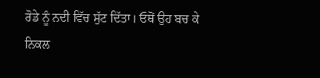ਰੋਡੇ ਨੂੰ ਨਦੀ ਵਿੱਚ ਸੁੱਟ ਦਿੱਤਾ। ਓਥੋਂ ਉਹ ਬਚ ਕੇ ਨਿਕਲ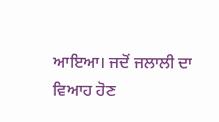ਆਇਆ। ਜਦੋਂ ਜਲਾਲੀ ਦਾ ਵਿਆਹ ਹੋਣ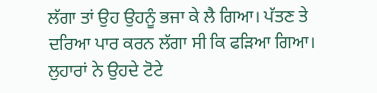ਲੱਗਾ ਤਾਂ ਉਹ ਉਹਨੂੰ ਭਜਾ ਕੇ ਲੈ ਗਿਆ। ਪੱਤਣ ਤੇ ਦਰਿਆ ਪਾਰ ਕਰਨ ਲੱਗਾ ਸੀ ਕਿ ਫੜਿਆ ਗਿਆ। ਲੁਹਾਰਾਂ ਨੇ ਉਹਦੇ ਟੋਟੇ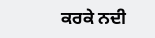ਕਰਕੇ ਨਦੀ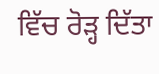ਵਿੱਚ ਰੋੜ੍ਹ ਦਿੱਤਾ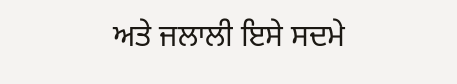ਅਤੇ ਜਲਾਲੀ ਇਸੇ ਸਦਮੇ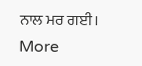ਨਾਲ ਮਰ ਗਈ।
More